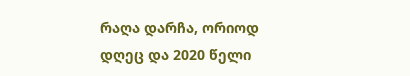რაღა დარჩა, ორიოდ დღეც და 2020 წელი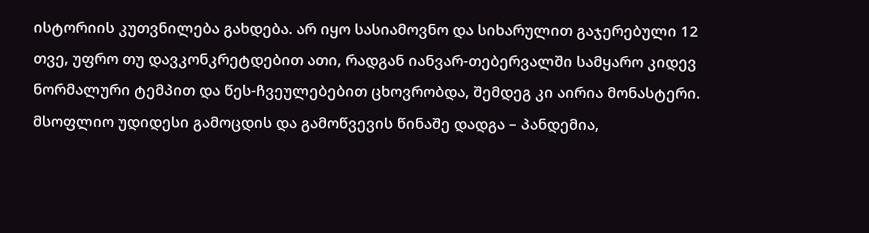ისტორიის კუთვნილება გახდება. არ იყო სასიამოვნო და სიხარულით გაჯერებული 12 თვე, უფრო თუ დავკონკრეტდებით ათი, რადგან იანვარ-თებერვალში სამყარო კიდევ ნორმალური ტემპით და წეს-ჩვეულებებით ცხოვრობდა, შემდეგ კი აირია მონასტერი. მსოფლიო უდიდესი გამოცდის და გამოწვევის წინაშე დადგა – პანდემია,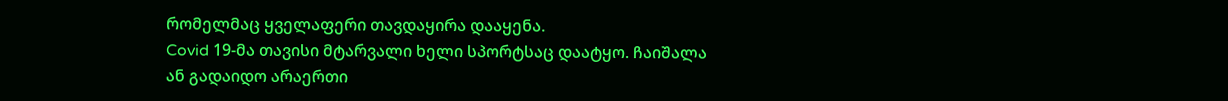რომელმაც ყველაფერი თავდაყირა დააყენა.
Covid 19-მა თავისი მტარვალი ხელი სპორტსაც დაატყო. ჩაიშალა ან გადაიდო არაერთი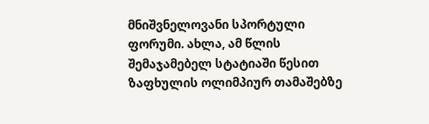მნიშვნელოვანი სპორტული ფორუმი. ახლა, ამ წლის შემაჯამებელ სტატიაში წესით ზაფხულის ოლიმპიურ თამაშებზე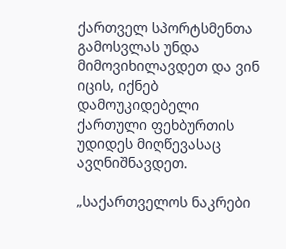ქართველ სპორტსმენთა გამოსვლას უნდა მიმოვიხილავდეთ და ვინ იცის, იქნებ დამოუკიდებელი ქართული ფეხბურთის უდიდეს მიღწევასაც ავღნიშნავდეთ.

„საქართველოს ნაკრები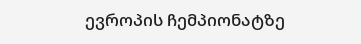ევროპის ჩემპიონატზე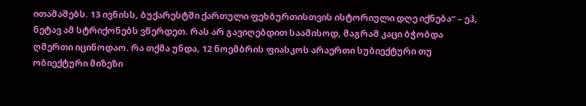ითამაშებს. 13 ივნისს, ბუქარესტში ქართული ფეხბურთისთვის ისტორიული დღე იქნება“ – ეჰ, ნეტავ ამ სტრიქონებს ვწერდეთ. რას არ გავიღებდით საამისოდ, მაგრამ კაცი ბჭობდა ღმერთი იცინოდაო. რა თქმა უნდა, 12 ნოემბრის ფიასკოს არაერთი სუბიექტური თუ ობიექტური მიზეზი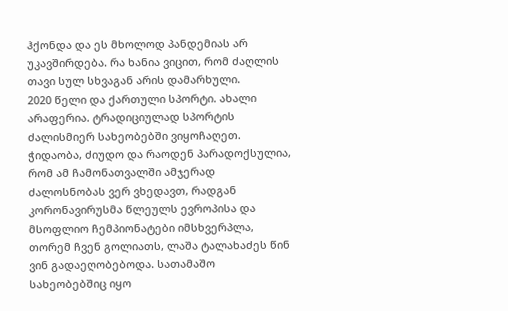ჰქონდა და ეს მხოლოდ პანდემიას არ უკავშირდება. რა ხანია ვიცით, რომ ძაღლის თავი სულ სხვაგან არის დამარხული.
2020 წელი და ქართული სპორტი. ახალი არაფერია. ტრადიციულად სპორტის ძალისმიერ სახეობებში ვიყოჩაღეთ. ჭიდაობა, ძიუდო და რაოდენ პარადოქსულია, რომ ამ ჩამონათვალში ამჯერად ძალოსნობას ვერ ვხედავთ, რადგან კორონავირუსმა წლეულს ევროპისა და მსოფლიო ჩემპიონატები იმსხვერპლა, თორემ ჩვენ გოლიათს, ლაშა ტალახაძეს წინ ვინ გადაეღობებოდა. სათამაშო სახეობებშიც იყო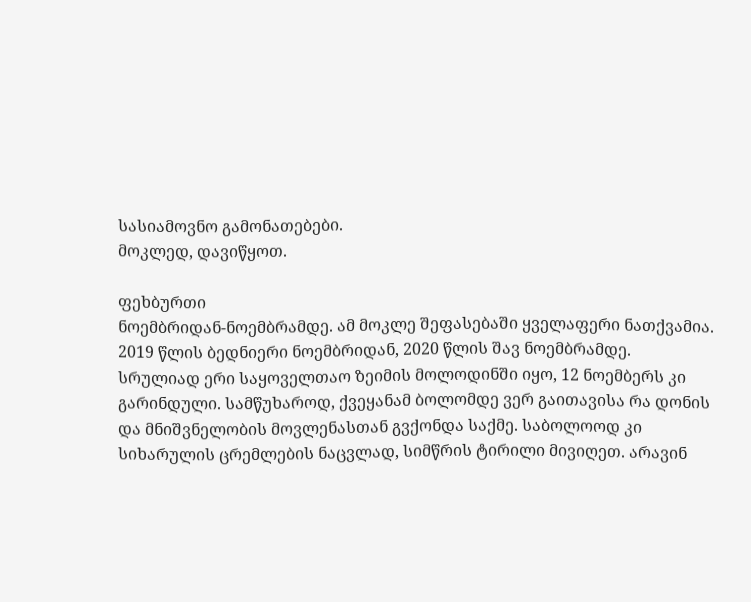სასიამოვნო გამონათებები.
მოკლედ, დავიწყოთ.

ფეხბურთი
ნოემბრიდან-ნოემბრამდე. ამ მოკლე შეფასებაში ყველაფერი ნათქვამია. 2019 წლის ბედნიერი ნოემბრიდან, 2020 წლის შავ ნოემბრამდე.
სრულიად ერი საყოველთაო ზეიმის მოლოდინში იყო, 12 ნოემბერს კი გარინდული. სამწუხაროდ, ქვეყანამ ბოლომდე ვერ გაითავისა რა დონის და მნიშვნელობის მოვლენასთან გვქონდა საქმე. საბოლოოდ კი სიხარულის ცრემლების ნაცვლად, სიმწრის ტირილი მივიღეთ. არავინ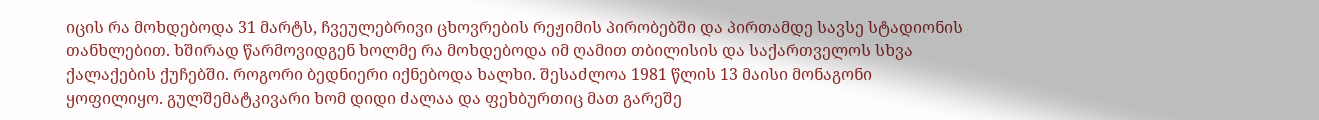იცის რა მოხდებოდა 31 მარტს, ჩვეულებრივი ცხოვრების რეჟიმის პირობებში და პირთამდე სავსე სტადიონის თანხლებით. ხშირად წარმოვიდგენ ხოლმე რა მოხდებოდა იმ ღამით თბილისის და საქართველოს სხვა ქალაქების ქუჩებში. როგორი ბედნიერი იქნებოდა ხალხი. შესაძლოა 1981 წლის 13 მაისი მონაგონი ყოფილიყო. გულშემატკივარი ხომ დიდი ძალაა და ფეხბურთიც მათ გარეშე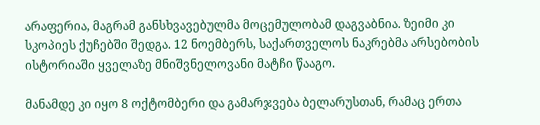არაფერია, მაგრამ განსხვავებულმა მოცემულობამ დაგვაბნია. ზეიმი კი სკოპიეს ქუჩებში შედგა. 12 ნოემბერს, საქართველოს ნაკრებმა არსებობის ისტორიაში ყველაზე მნიშვნელოვანი მატჩი წააგო.

მანამდე კი იყო 8 ოქტომბერი და გამარჯვება ბელარუსთან, რამაც ერთა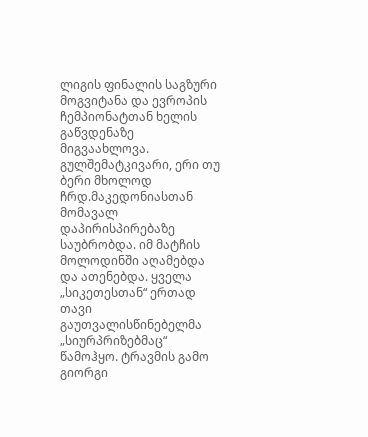ლიგის ფინალის საგზური მოგვიტანა და ევროპის ჩემპიონატთან ხელის გაწვდენაზე მიგვაახლოვა. გულშემატკივარი, ერი თუ ბერი მხოლოდ ჩრდ.მაკედონიასთან მომავალ დაპირისპირებაზე საუბრობდა. იმ მატჩის მოლოდინში აღამებდა და ათენებდა. ყველა „სიკეთესთან“ ერთად თავი გაუთვალისწინებელმა „სიურპრიზებმაც“ წამოჰყო. ტრავმის გამო გიორგი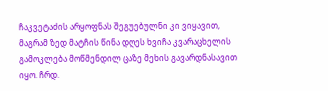ჩაკვეტაძის არყოფნას შეგუებულნი კი ვიყავით, მაგრამ ზედ მატჩის წინა დღეს ხვიჩა კვარაცხელის გამოკლება მოწმენდილ ცაზე მეხის გავარდნასავით იყო. ჩრდ.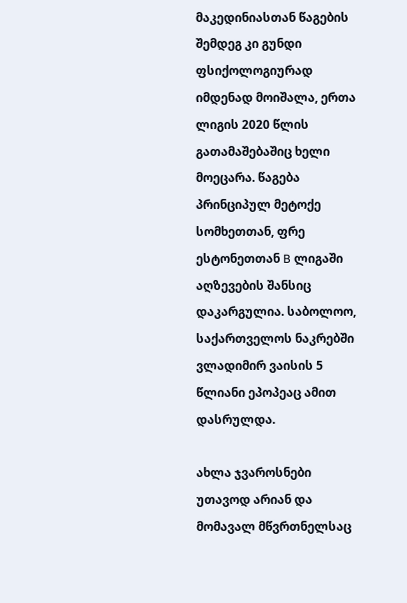მაკედინიასთან წაგების შემდეგ კი გუნდი ფსიქოლოგიურად იმდენად მოიშალა, ერთა ლიგის 2020 წლის გათამაშებაშიც ხელი მოეცარა. წაგება პრინციპულ მეტოქე სომხეთთან, ფრე ესტონეთთან B ლიგაში აღზევების შანსიც დაკარგულია. საბოლოო, საქართველოს ნაკრებში ვლადიმირ ვაისის 5 წლიანი ეპოპეაც ამით დასრულდა.

ახლა ჯვაროსნები უთავოდ არიან და მომავალ მწვრთნელსაც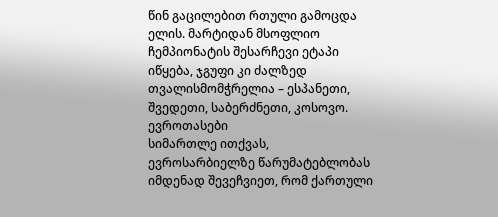წინ გაცილებით რთული გამოცდა ელის. მარტიდან მსოფლიო ჩემპიონატის შესარჩევი ეტაპი იწყება, ჯგუფი კი ძალზედ თვალისმომჭრელია – ესპანეთი, შვედეთი, საბერძნეთი, კოსოვო.
ევროთასები
სიმართლე ითქვას, ევროსარბიელზე წარუმატებლობას იმდენად შევეჩვიეთ, რომ ქართული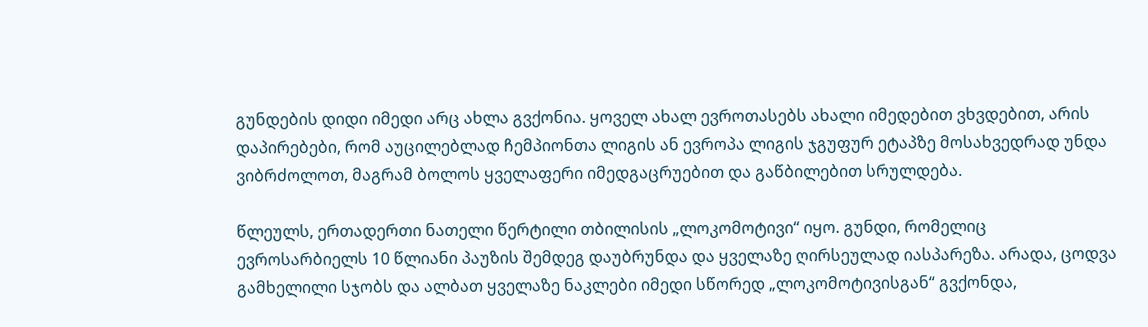გუნდების დიდი იმედი არც ახლა გვქონია. ყოველ ახალ ევროთასებს ახალი იმედებით ვხვდებით, არის დაპირებები, რომ აუცილებლად ჩემპიონთა ლიგის ან ევროპა ლიგის ჯგუფურ ეტაპზე მოსახვედრად უნდა ვიბრძოლოთ, მაგრამ ბოლოს ყველაფერი იმედგაცრუებით და გაწბილებით სრულდება.

წლეულს, ერთადერთი ნათელი წერტილი თბილისის „ლოკომოტივი“ იყო. გუნდი, რომელიც ევროსარბიელს 10 წლიანი პაუზის შემდეგ დაუბრუნდა და ყველაზე ღირსეულად იასპარეზა. არადა, ცოდვა გამხელილი სჯობს და ალბათ ყველაზე ნაკლები იმედი სწორედ „ლოკომოტივისგან“ გვქონდა,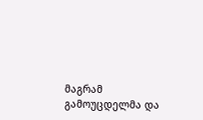მაგრამ გამოუცდელმა და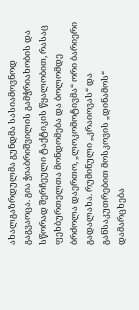ახალგაზრდულმა გუნდმა სასიამოვნოდ გაგვაოცა. გია ჭიაბრიშვილის გამჭრიახობის და სწორად შერჩეული ტაქტიკის წყალობით, რასაც ფეხბურთელთა მონდომება და ბოლომდე ბრძოლა დაერთო, „ლოკომოტივმა“ ორი ბარიერი გადალახა. რუმინული „კრაიოვას“ და განსაკუთრებით მოსკოვის „დინამოს“ დამარცხება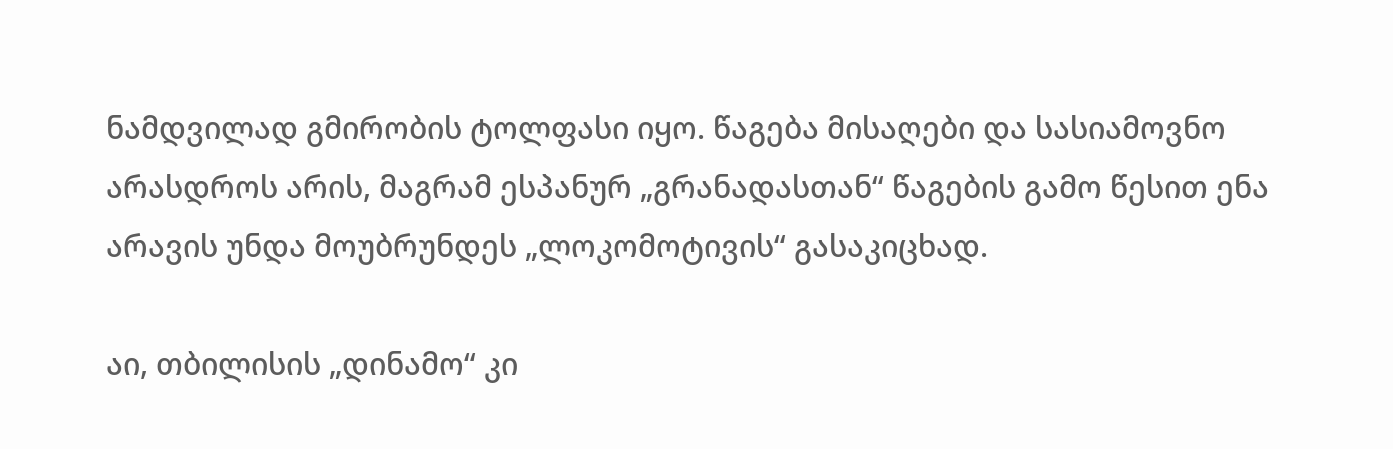ნამდვილად გმირობის ტოლფასი იყო. წაგება მისაღები და სასიამოვნო არასდროს არის, მაგრამ ესპანურ „გრანადასთან“ წაგების გამო წესით ენა არავის უნდა მოუბრუნდეს „ლოკომოტივის“ გასაკიცხად.

აი, თბილისის „დინამო“ კი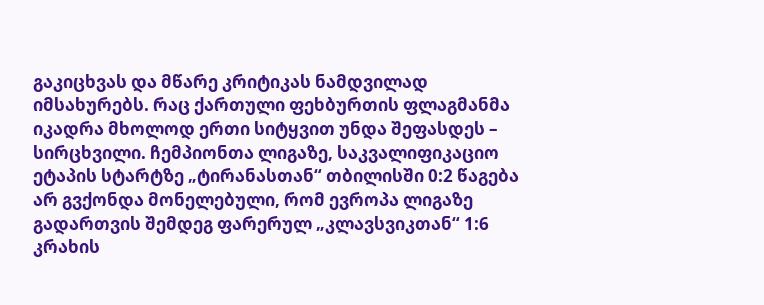გაკიცხვას და მწარე კრიტიკას ნამდვილად იმსახურებს. რაც ქართული ფეხბურთის ფლაგმანმა იკადრა მხოლოდ ერთი სიტყვით უნდა შეფასდეს – სირცხვილი. ჩემპიონთა ლიგაზე, საკვალიფიკაციო ეტაპის სტარტზე „ტირანასთან“ თბილისში 0:2 წაგება არ გვქონდა მონელებული, რომ ევროპა ლიგაზე გადართვის შემდეგ ფარერულ „კლავსვიკთან“ 1:6 კრახის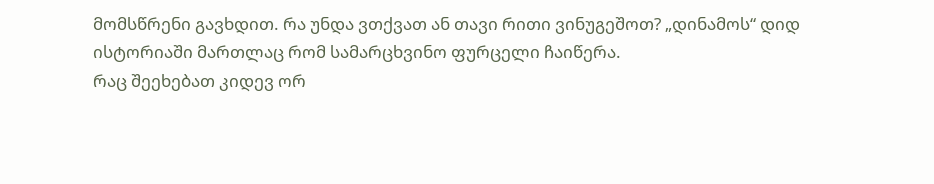მომსწრენი გავხდით. რა უნდა ვთქვათ ან თავი რითი ვინუგეშოთ? „დინამოს“ დიდ ისტორიაში მართლაც რომ სამარცხვინო ფურცელი ჩაიწერა.
რაც შეეხებათ კიდევ ორ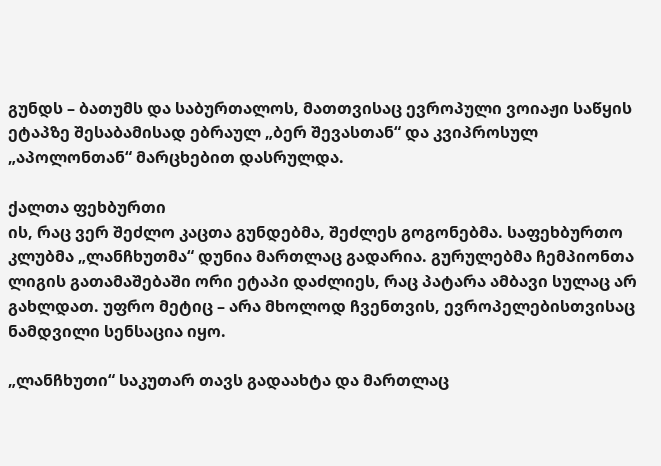გუნდს – ბათუმს და საბურთალოს, მათთვისაც ევროპული ვოიაჟი საწყის ეტაპზე შესაბამისად ებრაულ „ბერ შევასთან“ და კვიპროსულ „აპოლონთან“ მარცხებით დასრულდა.

ქალთა ფეხბურთი
ის, რაც ვერ შეძლო კაცთა გუნდებმა, შეძლეს გოგონებმა. საფეხბურთო კლუბმა „ლანჩხუთმა“ დუნია მართლაც გადარია. გურულებმა ჩემპიონთა ლიგის გათამაშებაში ორი ეტაპი დაძლიეს, რაც პატარა ამბავი სულაც არ გახლდათ. უფრო მეტიც – არა მხოლოდ ჩვენთვის, ევროპელებისთვისაც ნამდვილი სენსაცია იყო.

„ლანჩხუთი“ საკუთარ თავს გადაახტა და მართლაც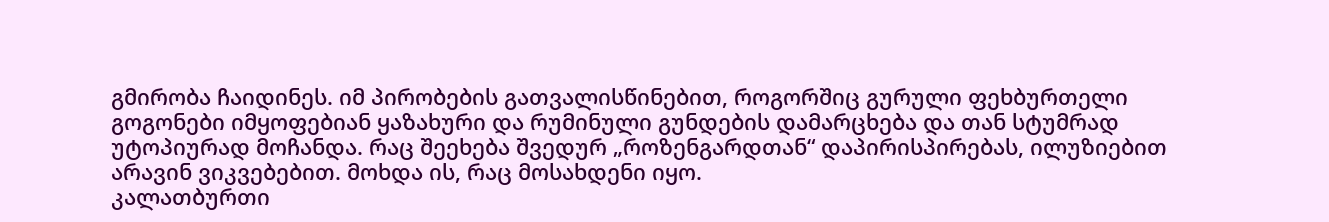გმირობა ჩაიდინეს. იმ პირობების გათვალისწინებით, როგორშიც გურული ფეხბურთელი გოგონები იმყოფებიან ყაზახური და რუმინული გუნდების დამარცხება და თან სტუმრად უტოპიურად მოჩანდა. რაც შეეხება შვედურ „როზენგარდთან“ დაპირისპირებას, ილუზიებით არავინ ვიკვებებით. მოხდა ის, რაც მოსახდენი იყო.
კალათბურთი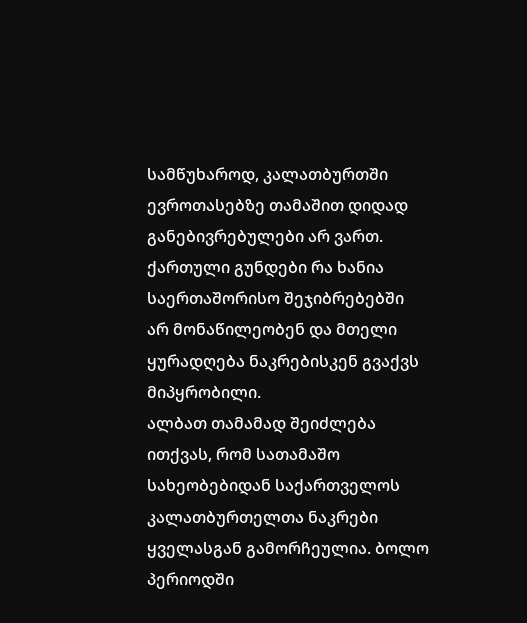სამწუხაროდ, კალათბურთში ევროთასებზე თამაშით დიდად განებივრებულები არ ვართ. ქართული გუნდები რა ხანია საერთაშორისო შეჯიბრებებში არ მონაწილეობენ და მთელი ყურადღება ნაკრებისკენ გვაქვს მიპყრობილი.
ალბათ თამამად შეიძლება ითქვას, რომ სათამაშო სახეობებიდან საქართველოს კალათბურთელთა ნაკრები ყველასგან გამორჩეულია. ბოლო პერიოდში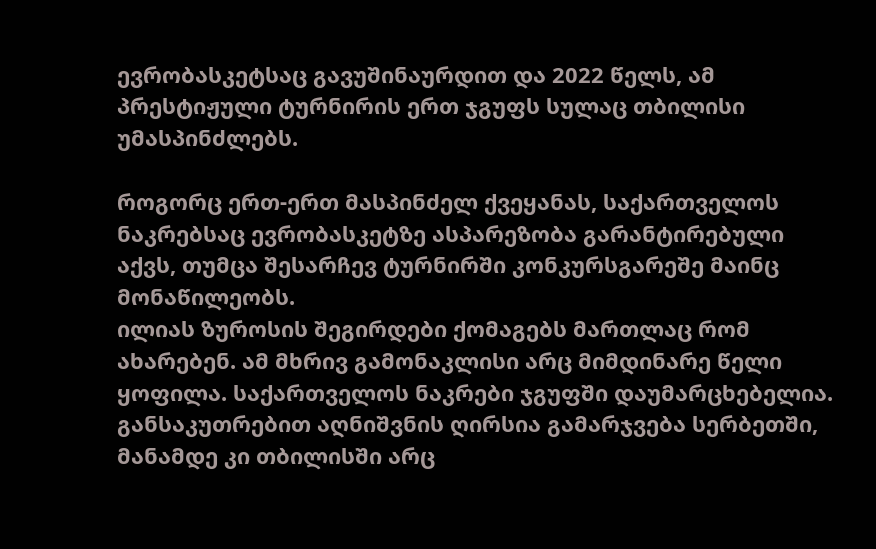ევრობასკეტსაც გავუშინაურდით და 2022 წელს, ამ პრესტიჟული ტურნირის ერთ ჯგუფს სულაც თბილისი უმასპინძლებს.

როგორც ერთ-ერთ მასპინძელ ქვეყანას, საქართველოს ნაკრებსაც ევრობასკეტზე ასპარეზობა გარანტირებული აქვს, თუმცა შესარჩევ ტურნირში კონკურსგარეშე მაინც მონაწილეობს.
ილიას ზუროსის შეგირდები ქომაგებს მართლაც რომ ახარებენ. ამ მხრივ გამონაკლისი არც მიმდინარე წელი ყოფილა. საქართველოს ნაკრები ჯგუფში დაუმარცხებელია. განსაკუთრებით აღნიშვნის ღირსია გამარჯვება სერბეთში, მანამდე კი თბილისში არც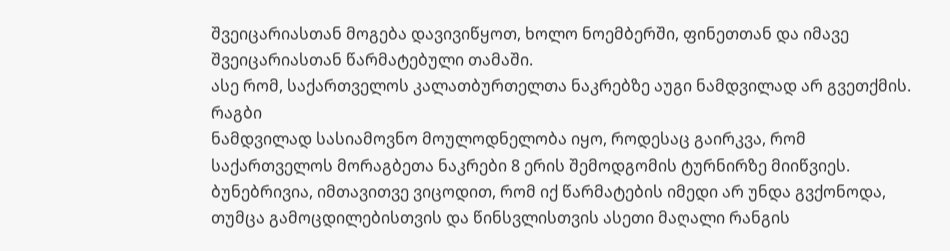შვეიცარიასთან მოგება დავივიწყოთ, ხოლო ნოემბერში, ფინეთთან და იმავე შვეიცარიასთან წარმატებული თამაში.
ასე რომ, საქართველოს კალათბურთელთა ნაკრებზე აუგი ნამდვილად არ გვეთქმის.
რაგბი
ნამდვილად სასიამოვნო მოულოდნელობა იყო, როდესაც გაირკვა, რომ საქართველოს მორაგბეთა ნაკრები 8 ერის შემოდგომის ტურნირზე მიიწვიეს. ბუნებრივია, იმთავითვე ვიცოდით, რომ იქ წარმატების იმედი არ უნდა გვქონოდა, თუმცა გამოცდილებისთვის და წინსვლისთვის ასეთი მაღალი რანგის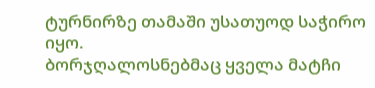ტურნირზე თამაში უსათუოდ საჭირო იყო.
ბორჯღალოსნებმაც ყველა მატჩი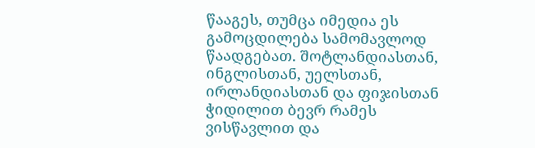წააგეს, თუმცა იმედია ეს გამოცდილება სამომავლოდ წაადგებათ. შოტლანდიასთან, ინგლისთან, უელსთან, ირლანდიასთან და ფიჯისთან ჭიდილით ბევრ რამეს ვისწავლით და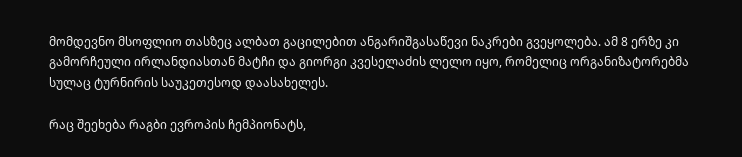მომდევნო მსოფლიო თასზეც ალბათ გაცილებით ანგარიშგასაწევი ნაკრები გვეყოლება. ამ 8 ერზე კი გამორჩეული ირლანდიასთან მატჩი და გიორგი კვესელაძის ლელო იყო, რომელიც ორგანიზატორებმა სულაც ტურნირის საუკეთესოდ დაასახელეს.

რაც შეეხება რაგბი ევროპის ჩემპიონატს,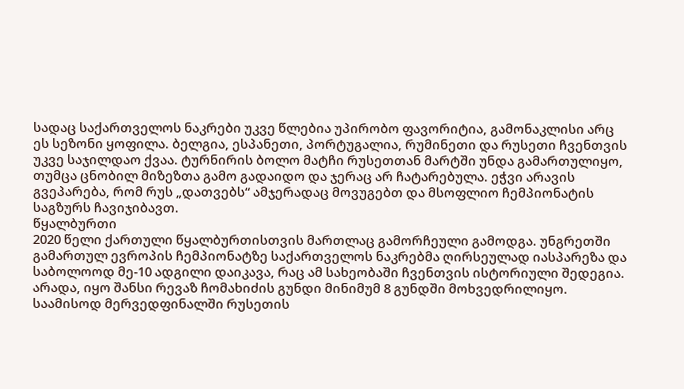სადაც საქართველოს ნაკრები უკვე წლებია უპირობო ფავორიტია, გამონაკლისი არც ეს სეზონი ყოფილა. ბელგია, ესპანეთი, პორტუგალია, რუმინეთი და რუსეთი ჩვენთვის უკვე საჯილდაო ქვაა. ტურნირის ბოლო მატჩი რუსეთთან მარტში უნდა გამართულიყო, თუმცა ცნობილ მიზეზთა გამო გადაიდო და ჯერაც არ ჩატარებულა. ეჭვი არავის გვეპარება, რომ რუს „დათვებს“ ამჯერადაც მოვუგებთ და მსოფლიო ჩემპიონატის საგზურს ჩავიჯიბავთ.
წყალბურთი
2020 წელი ქართული წყალბურთისთვის მართლაც გამორჩეული გამოდგა. უნგრეთში გამართულ ევროპის ჩემპიონატზე საქართველოს ნაკრებმა ღირსეულად იასპარეზა და საბოლოოდ მე-10 ადგილი დაიკავა, რაც ამ სახეობაში ჩვენთვის ისტორიული შედეგია. არადა, იყო შანსი რევაზ ჩომახიძის გუნდი მინიმუმ 8 გუნდში მოხვედრილიყო. საამისოდ მერვედფინალში რუსეთის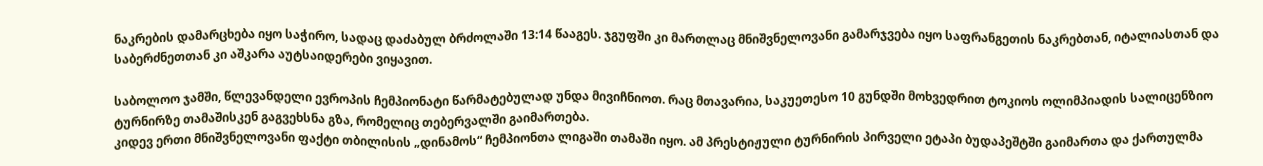ნაკრების დამარცხება იყო საჭირო, სადაც დაძაბულ ბრძოლაში 13:14 წააგეს. ჯგუფში კი მართლაც მნიშვნელოვანი გამარჯვება იყო საფრანგეთის ნაკრებთან, იტალიასთან და საბერძნეთთან კი აშკარა აუტსაიდერები ვიყავით.

საბოლოო ჯამში, წლევანდელი ევროპის ჩემპიონატი წარმატებულად უნდა მივიჩნიოთ. რაც მთავარია, საკუეთესო 10 გუნდში მოხვედრით ტოკიოს ოლიმპიადის სალიცენზიო ტურნირზე თამაშისკენ გაგვეხსნა გზა, რომელიც თებერვალში გაიმართება.
კიდევ ერთი მნიშვნელოვანი ფაქტი თბილისის „დინამოს“ ჩემპიონთა ლიგაში თამაში იყო. ამ პრესტიჟული ტურნირის პირველი ეტაპი ბუდაპეშტში გაიმართა და ქართულმა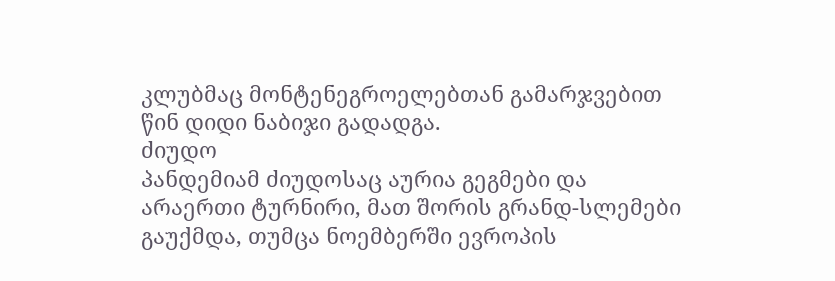კლუბმაც მონტენეგროელებთან გამარჯვებით წინ დიდი ნაბიჯი გადადგა.
ძიუდო
პანდემიამ ძიუდოსაც აურია გეგმები და არაერთი ტურნირი, მათ შორის გრანდ-სლემები გაუქმდა, თუმცა ნოემბერში ევროპის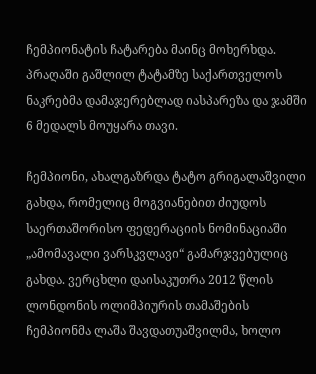ჩემპიონატის ჩატარება მაინც მოხერხდა.
პრაღაში გაშლილ ტატამზე საქართველოს ნაკრებმა დამაჯერებლად იასპარეზა და ჯამში 6 მედალს მოუყარა თავი.

ჩემპიონი, ახალგაზრდა ტატო გრიგალაშვილი გახდა, რომელიც მოგვიანებით ძიუდოს საერთაშორისო ფედერაციის ნომინაციაში „ამომავალი ვარსკვლავი“ გამარჯვებულიც გახდა. ვერცხლი დაისაკუთრა 2012 წლის ლონდონის ოლიმპიურის თამაშების ჩემპიონმა ლაშა შავდათუაშვილმა, ხოლო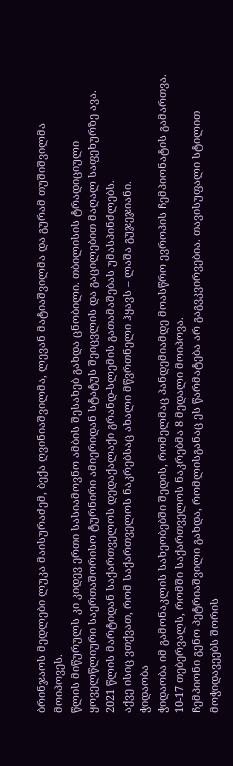ბრინჯაოს მედლები ლუკა მაისურაძემ, ბექა ღვინიაშვილმა, ლევან მატიაშვილმა და გურამ თუშიშვილმა მოიპოვეს.
წლის მიწურულს კი კიდევ ერთი სასიამოვნო ამბის შესახებ გახდა ცნობილი. თბილისის ტრადიციული ყოველწლიური საერთაშორისო ტურნირი ამიერიდან სტატუს შეიცვლის და გაცილებით მაღალ საფეხურზე ავა. 2021 წლის მარტიდან საქართველოს დედაქალაქი გრანდ-სლემის გათამაშებას უმასპინძლებს.
აქვე ისიც ვთქვათ, რომ საქართველოს ნაკრებსაც ახალი მწვრთნელი ჰყავს – ლაშა გუჯეჯიანი.
ჭიდაობა
ჭიდაობა იმ გამონაკლის სახეობებში შედის, რომელმაც პანდემიამდე მოასწრო ევროპის ჩემპიონატის გამართვა. 10-17 თებერვალს, რომში საქართველოს ნაკრებმა 8 მედალი მოიპოვა.
ჩემპიონი გენო პეტრიაშვილი გახდა, რომლისგანაც ეს წარმატება არ გაგვკვირვებია. თავისუფალი სტილით მოჭიდავეებს შორის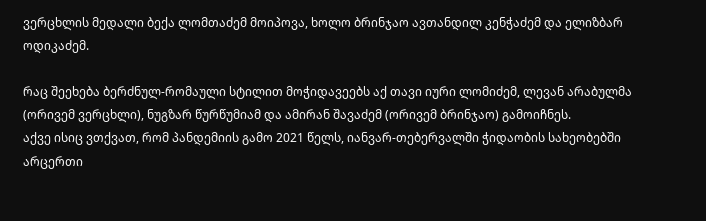ვერცხლის მედალი ბექა ლომთაძემ მოიპოვა, ხოლო ბრინჯაო ავთანდილ კენჭაძემ და ელიზბარ ოდიკაძემ.

რაც შეეხება ბერძნულ-რომაული სტილით მოჭიდავეებს აქ თავი იური ლომიძემ, ლევან არაბულმა (ორივემ ვერცხლი), ნუგზარ წურწუმიამ და ამირან შავაძემ (ორივემ ბრინჯაო) გამოიჩნეს.
აქვე ისიც ვთქვათ, რომ პანდემიის გამო 2021 წელს, იანვარ-თებერვალში ჭიდაობის სახეობებში არცერთი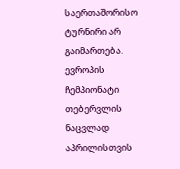საერთაშორისო ტურნირი არ გაიმართება. ევროპის ჩემპიონატი თებერვლის ნაცვლად აპრილისთვის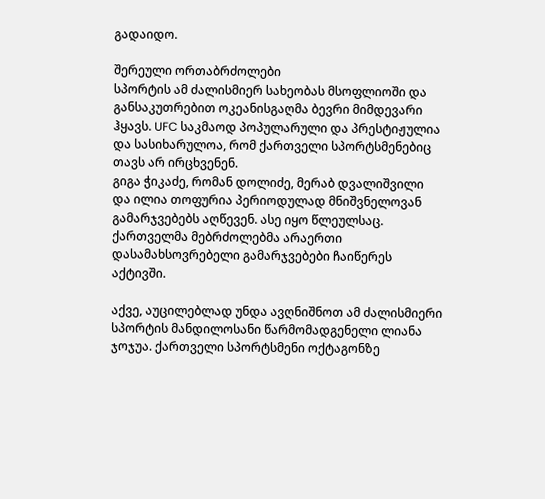გადაიდო.

შერეული ორთაბრძოლები
სპორტის ამ ძალისმიერ სახეობას მსოფლიოში და განსაკუთრებით ოკეანისგაღმა ბევრი მიმდევარი ჰყავს. UFC საკმაოდ პოპულარული და პრესტიჟულია და სასიხარულოა, რომ ქართველი სპორტსმენებიც თავს არ ირცხვენენ.
გიგა ჭიკაძე, რომან დოლიძე, მერაბ დვალიშვილი და ილია თოფურია პერიოდულად მნიშვნელოვან გამარჯვებებს აღწევენ. ასე იყო წლეულსაც. ქართველმა მებრძოლებმა არაერთი დასამახსოვრებელი გამარჯვებები ჩაიწერეს აქტივში.

აქვე, აუცილებლად უნდა ავღნიშნოთ ამ ძალისმიერი სპორტის მანდილოსანი წარმომადგენელი ლიანა ჯოჯუა. ქართველი სპორტსმენი ოქტაგონზე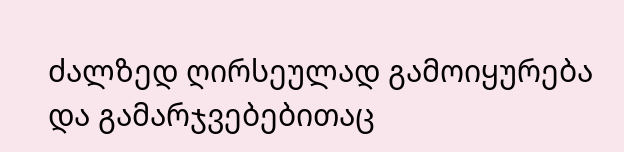ძალზედ ღირსეულად გამოიყურება და გამარჯვებებითაც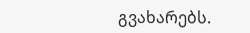გვახარებს.